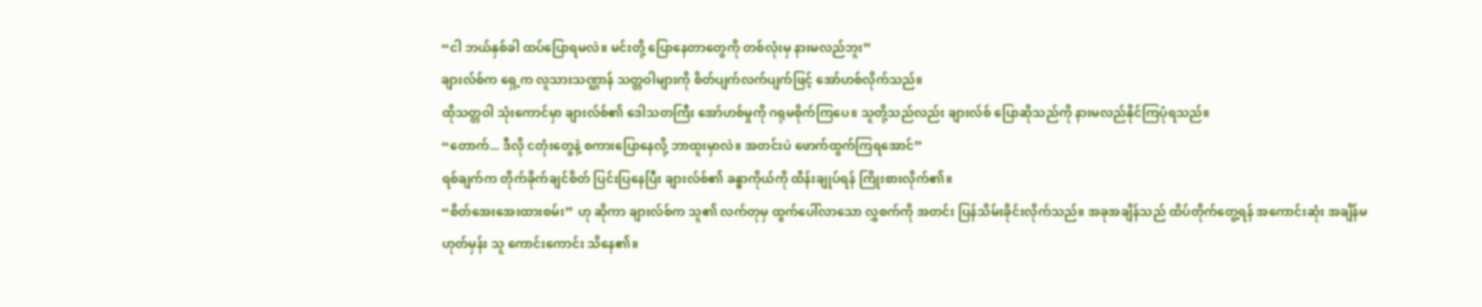“ငါ ဘယ်နှစ်ခါ ထပ်ပြောရမလဲ။ မင်းတို့ ပြောနေတာတွေကို တစ်လုံးမှ နားမလည်ဘူး”
ချားလ်စ်က ရှေ့က လူသားသဏ္ဌာန် သတ္တဝါများကို စိတ်ပျက်လက်ပျက်ဖြင့် အော်ဟစ်လိုက်သည်။
ထိုသတ္တဝါ သုံးကောင်မှာ ချားလ်စ်၏ ဒေါသတကြီး အော်ဟစ်မှုကို ဂရုမစိုက်ကြပေ။ သူတို့သည်လည်း ချားလ်စ် ပြောဆိုသည်ကို နားမလည်နိုင်ကြပုံရသည်။
“တောက်... ဒီလို ငတုံးတွေနဲ့ စကားပြောနေလို့ ဘာထူးမှာလဲ။ အတင်းပဲ ဖောက်ထွက်ကြရအောင်”
ရစ်ချက်က တိုက်ခိုက်ချင်စိတ် ပြင်းပြနေပြီး ချားလ်စ်၏ ခန္ဓာကိုယ်ကို ထိန်းချုပ်ရန် ကြိုးစားလိုက်၏။
“စိတ်အေးအေးထားစမ်း” ဟု ဆိုကာ ချားလ်စ်က သူ၏ လက်တုမှ ထွက်ပေါ်လာသော လွှစက်ကို အတင်း ပြန်သိမ်းခိုင်းလိုက်သည်။ အခုအချိန်သည် ထိပ်တိုက်တွေ့ရန် အကောင်းဆုံး အချိန်မဟုတ်မှန်း သူ ကောင်းကောင်း သိနေ၏။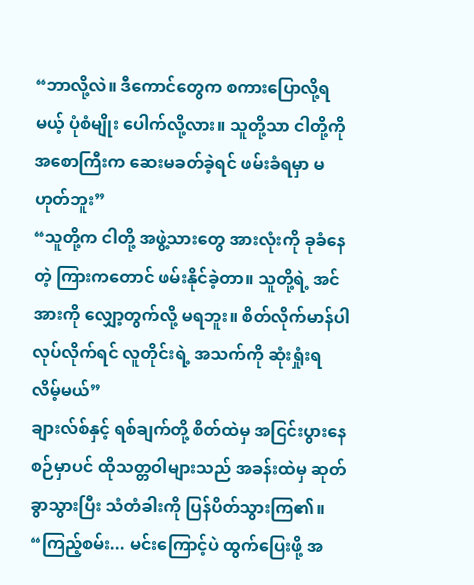“ဘာလို့လဲ။ ဒီကောင်တွေက စကားပြောလို့ရမယ့် ပုံစံမျိုး ပေါက်လို့လား။ သူတို့သာ ငါတို့ကို အစောကြီးက ဆေးမခတ်ခဲ့ရင် ဖမ်းခံရမှာ မဟုတ်ဘူး”
“သူတို့က ငါတို့ အဖွဲ့သားတွေ အားလုံးကို ခုခံနေတဲ့ ကြားကတောင် ဖမ်းနိုင်ခဲ့တာ။ သူတို့ရဲ့ အင်အားကို လျှော့တွက်လို့ မရဘူး။ စိတ်လိုက်မာန်ပါ လုပ်လိုက်ရင် လူတိုင်းရဲ့ အသက်ကို ဆုံးရှုံးရလိမ့်မယ်”
ချားလ်စ်နှင့် ရစ်ချက်တို့ စိတ်ထဲမှ အငြင်းပွားနေစဉ်မှာပင် ထိုသတ္တဝါများသည် အခန်းထဲမှ ဆုတ်ခွာသွားပြီး သံတံခါးကို ပြန်ပိတ်သွားကြ၏။
“ကြည့်စမ်း... မင်းကြောင့်ပဲ ထွက်ပြေးဖို့ အ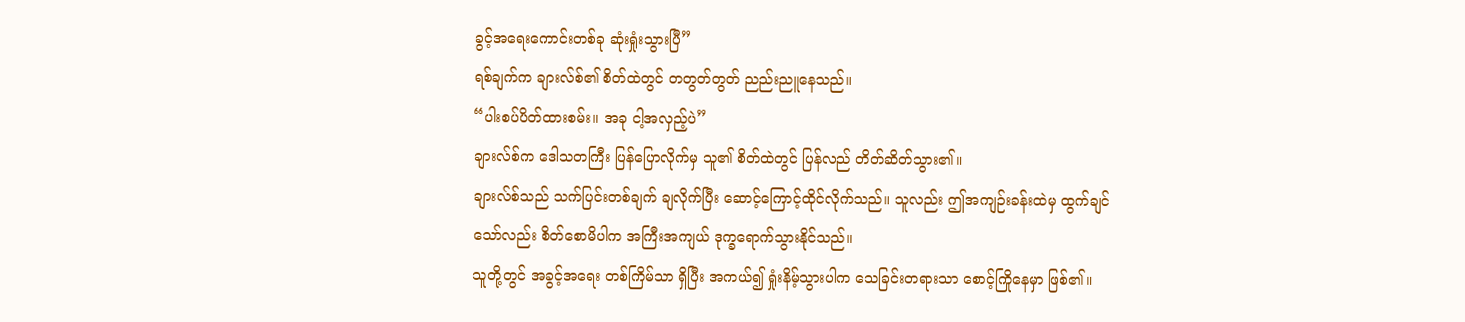ခွင့်အရေးကောင်းတစ်ခု ဆုံးရှုံးသွားပြီ”
ရစ်ချက်က ချားလ်စ်၏ စိတ်ထဲတွင် တတွတ်တွတ် ညည်းညူနေသည်။
“ပါးစပ်ပိတ်ထားစမ်း။ အခု ငါ့အလှည့်ပဲ”
ချားလ်စ်က ဒေါသတကြီး ပြန်ပြောလိုက်မှ သူ၏ စိတ်ထဲတွင် ပြန်လည် တိတ်ဆိတ်သွား၏။
ချားလ်စ်သည် သက်ပြင်းတစ်ချက် ချလိုက်ပြီး ဆောင့်ကြောင့်ထိုင်လိုက်သည်။ သူလည်း ဤအကျဉ်းခန်းထဲမှ ထွက်ချင်သော်လည်း စိတ်စောမိပါက အကြီးအကျယ် ဒုက္ခရောက်သွားနိုင်သည်။
သူတို့တွင် အခွင့်အရေး တစ်ကြိမ်သာ ရှိပြီး အကယ်၍ ရှုံးနိမ့်သွားပါက သေခြင်းတရားသာ စောင့်ကြိုနေမှာ ဖြစ်၏။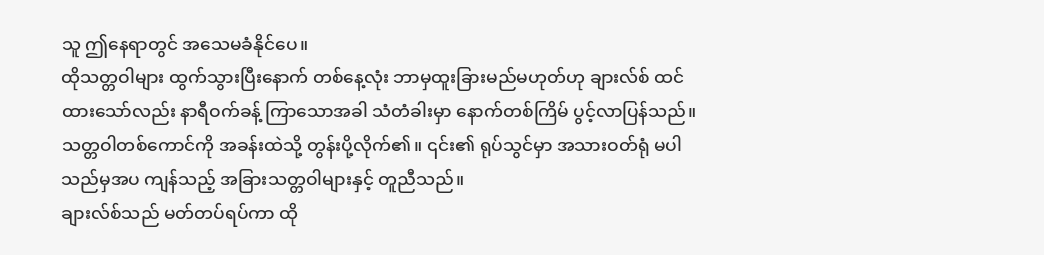သူ ဤနေရာတွင် အသေမခံနိုင်ပေ။
ထိုသတ္တဝါများ ထွက်သွားပြီးနောက် တစ်နေ့လုံး ဘာမှထူးခြားမည်မဟုတ်ဟု ချားလ်စ် ထင်ထားသော်လည်း နာရီဝက်ခန့် ကြာသောအခါ သံတံခါးမှာ နောက်တစ်ကြိမ် ပွင့်လာပြန်သည်။
သတ္တဝါတစ်ကောင်ကို အခန်းထဲသို့ တွန်းပို့လိုက်၏။ ၎င်း၏ ရုပ်သွင်မှာ အသားဝတ်ရုံ မပါသည်မှအပ ကျန်သည့် အခြားသတ္တဝါများနှင့် တူညီသည်။
ချားလ်စ်သည် မတ်တပ်ရပ်ကာ ထို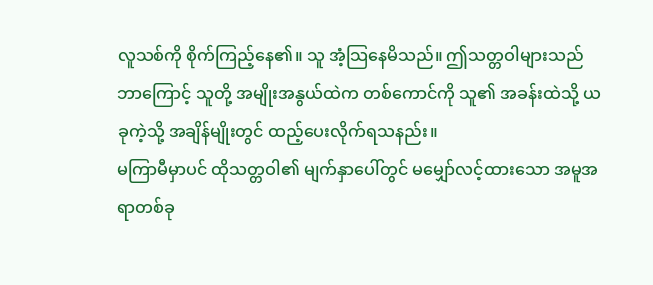လူသစ်ကို စိုက်ကြည့်နေ၏။ သူ အံ့သြနေမိသည်။ ဤသတ္တဝါများသည် ဘာကြောင့် သူတို့ အမျိုးအနွယ်ထဲက တစ်ကောင်ကို သူ၏ အခန်းထဲသို့ ယခုကဲ့သို့ အချိန်မျိုးတွင် ထည့်ပေးလိုက်ရသနည်း။
မကြာမီမှာပင် ထိုသတ္တဝါ၏ မျက်နှာပေါ်တွင် မမျှော်လင့်ထားသော အမူအရာတစ်ခု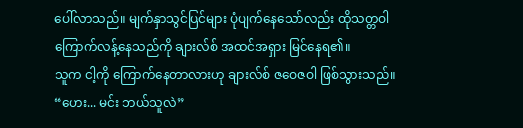ပေါ်လာသည်။ မျက်နှာသွင်ပြင်များ ပုံပျက်နေသော်လည်း ထိုသတ္တဝါ ကြောက်လန့်နေသည်ကို ချားလ်စ် အထင်အရှား မြင်နေရ၏။
သူက ငါ့ကို ကြောက်နေတာလားဟု ချားလ်စ် ဇဝေဇဝါ ဖြစ်သွားသည်။
“ဟေး... မင်း ဘယ်သူလဲ”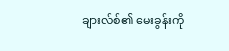ချားလ်စ်၏ မေးခွန်းကို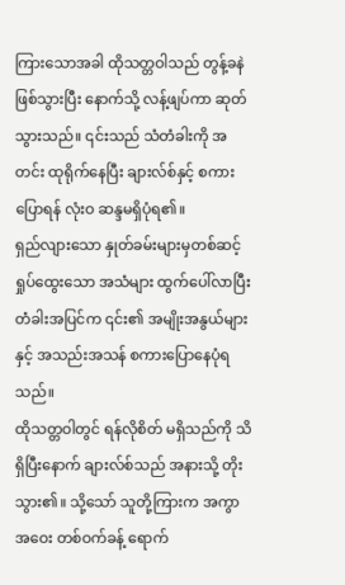ကြားသောအခါ ထိုသတ္တဝါသည် တွန့်ခနဲ ဖြစ်သွားပြီး နောက်သို့ လန့်ဖျပ်ကာ ဆုတ်သွားသည်။ ၎င်းသည် သံတံခါးကို အတင်း ထုရိုက်နေပြီး ချားလ်စ်နှင့် စကားပြောရန် လုံးဝ ဆန္ဒမရှိပုံရ၏။
ရှည်လျားသော နှုတ်ခမ်းများမှတစ်ဆင့် ရှုပ်ထွေးသော အသံများ ထွက်ပေါ်လာပြီး တံခါးအပြင်က ၎င်း၏ အမျိုးအနွယ်များနှင့် အသည်းအသန် စကားပြောနေပုံရသည်။
ထိုသတ္တဝါတွင် ရန်လိုစိတ် မရှိသည်ကို သိရှိပြီးနောက် ချားလ်စ်သည် အနားသို့ တိုးသွား၏။ သို့သော် သူတို့ကြားက အကွာအဝေး တစ်ဝက်ခန့် ရောက်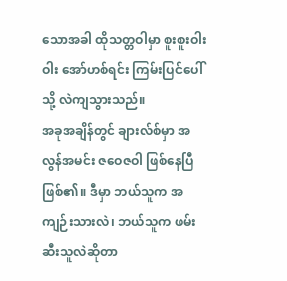သောအခါ ထိုသတ္တဝါမှာ စူးစူးဝါးဝါး အော်ဟစ်ရင်း ကြမ်းပြင်ပေါ်သို့ လဲကျသွားသည်။
အခုအချိန်တွင် ချားလ်စ်မှာ အလွန်အမင်း ဇဝေဇဝါ ဖြစ်နေပြီ ဖြစ်၏။ ဒီမှာ ဘယ်သူက အကျဉ်းသားလဲ၊ ဘယ်သူက ဖမ်းဆီးသူလဲဆိုတာ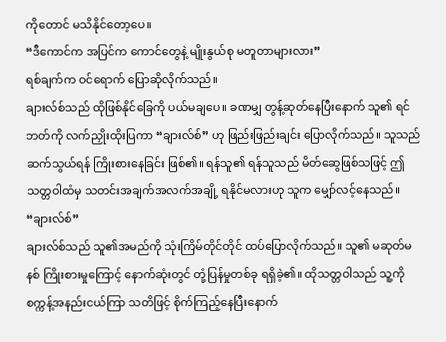ကိုတောင် မသိနိုင်တော့ပေ။
“ဒီကောင်က အပြင်က ကောင်တွေနဲ့ မျိုးနွယ်စု မတူတာများလား”
ရစ်ချက်က ဝင်ရောက် ပြောဆိုလိုက်သည်။
ချားလ်စ်သည် ထိုဖြစ်နိုင်ခြေကို ပယ်မချပေ။ ခဏမျှ တွန့်ဆုတ်နေပြီးနောက် သူ၏ ရင်ဘတ်ကို လက်ညှိုးထိုးပြကာ “ချားလ်စ်” ဟု ဖြည်းဖြည်းချင်း ပြောလိုက်သည်။ သူသည် ဆက်သွယ်ရန် ကြိုးစားနေခြင်း ဖြစ်၏။ ရန်သူ၏ ရန်သူသည် မိတ်ဆွေဖြစ်သဖြင့် ဤသတ္တဝါထံမှ သတင်းအချက်အလက်အချို့ ရနိုင်မလားဟု သူက မျှော်လင့်နေသည်။
“ချားလ်စ်”
ချားလ်စ်သည် သူ၏အမည်ကို သုံးကြိမ်တိုင်တိုင် ထပ်ပြောလိုက်သည်။ သူ၏ မဆုတ်မနစ် ကြိုးစားမှုကြောင့် နောက်ဆုံးတွင် တုံ့ပြန်မှုတစ်ခု ရရှိခဲ့၏။ ထိုသတ္တဝါသည် သူ့ကို စက္ကန့်အနည်းငယ်ကြာ သတိဖြင့် စိုက်ကြည့်နေပြီးနောက်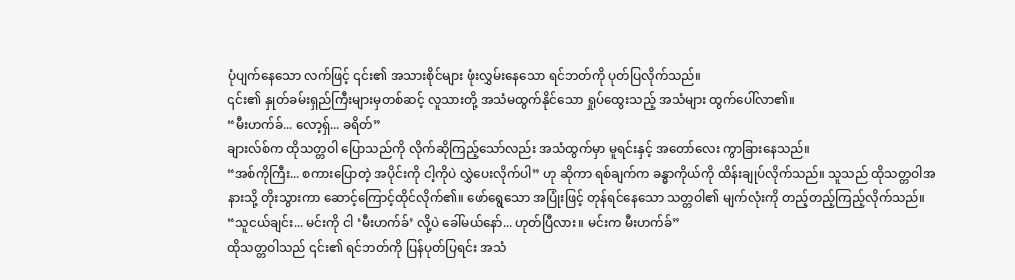ပုံပျက်နေသော လက်ဖြင့် ၎င်း၏ အသားစိုင်များ ဖုံးလွှမ်းနေသော ရင်ဘတ်ကို ပုတ်ပြလိုက်သည်။
၎င်း၏ နှုတ်ခမ်းရှည်ကြီးများမှတစ်ဆင့် လူသားတို့ အသံမထွက်နိုင်သော ရှုပ်ထွေးသည့် အသံများ ထွက်ပေါ်လာ၏။
“မီးဟက်ခ်... လော့ရှ်... ခရိတ်”
ချားလ်စ်က ထိုသတ္တဝါ ပြောသည်ကို လိုက်ဆိုကြည့်သော်လည်း အသံထွက်မှာ မူရင်းနှင့် အတော်လေး ကွာခြားနေသည်။
“အစ်ကိုကြီး... စကားပြောတဲ့ အပိုင်းကို ငါ့ကိုပဲ လွှဲပေးလိုက်ပါ” ဟု ဆိုကာ ရစ်ချက်က ခန္ဓာကိုယ်ကို ထိန်းချုပ်လိုက်သည်။ သူသည် ထိုသတ္တဝါအနားသို့ တိုးသွားကာ ဆောင့်ကြောင့်ထိုင်လိုက်၏။ ဖော်ရွေသော အပြုံးဖြင့် တုန်ရင်နေသော သတ္တဝါ၏ မျက်လုံးကို တည့်တည့်ကြည့်လိုက်သည်။
“သူငယ်ချင်း... မင်းကို ငါ ‘မီးဟက်ခ်’ လို့ပဲ ခေါ်မယ်နော်... ဟုတ်ပြီလား။ မင်းက မီးဟက်ခ်”
ထိုသတ္တဝါသည် ၎င်း၏ ရင်ဘတ်ကို ပြန်ပုတ်ပြရင်း အသံ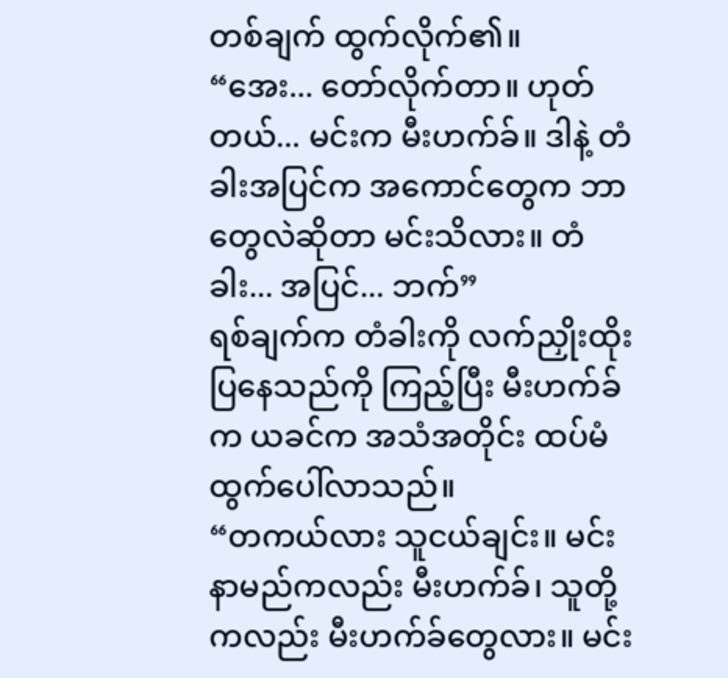တစ်ချက် ထွက်လိုက်၏။
“အေး... တော်လိုက်တာ။ ဟုတ်တယ်... မင်းက မီးဟက်ခ်။ ဒါနဲ့ တံခါးအပြင်က အကောင်တွေက ဘာတွေလဲဆိုတာ မင်းသိလား။ တံခါး... အပြင်... ဘက်”
ရစ်ချက်က တံခါးကို လက်ညှိုးထိုးပြနေသည်ကို ကြည့်ပြီး မီးဟက်ခ်က ယခင်က အသံအတိုင်း ထပ်မံ ထွက်ပေါ်လာသည်။
“တကယ်လား သူငယ်ချင်း။ မင်းနာမည်ကလည်း မီးဟက်ခ်၊ သူတို့ကလည်း မီးဟက်ခ်တွေလား။ မင်း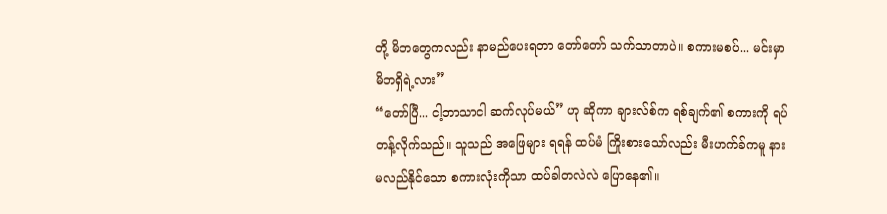တို့ မိဘတွေကလည်း နာမည်ပေးရတာ တော်တော် သက်သာတာပဲ။ စကားမစပ်... မင်းမှာ မိဘရှိရဲ့လား”
“တော်ပြီ... ငါ့ဘာသာငါ ဆက်လုပ်မယ်” ဟု ဆိုကာ ချားလ်စ်က ရစ်ချက်၏ စကားကို ရပ်တန့်လိုက်သည်။ သူသည် အဖြေများ ရရန် ထပ်မံ ကြိုးစားသော်လည်း မီးဟက်ခ်ကမူ နားမလည်နိုင်သော စကားလုံးကိုသာ ထပ်ခါတလဲလဲ ပြောနေ၏။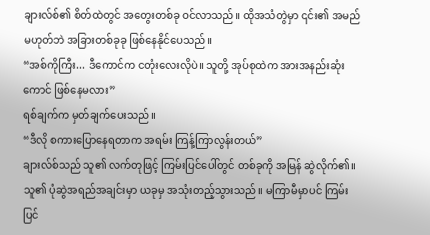ချားလ်စ်၏ စိတ်ထဲတွင် အတွေးတစ်ခု ဝင်လာသည်။ ထိုအသံတွဲမှာ ၎င်း၏ အမည်မဟုတ်ဘဲ အခြားတစ်ခုခု ဖြစ်နေနိုင်ပေသည်။
“အစ်ကိုကြီး... ဒီကောင်က ငတုံးလေးလိုပဲ။ သူတို့ အုပ်စုထဲက အားအနည်းဆုံးကောင် ဖြစ်နေမလား”
ရစ်ချက်က မှတ်ချက်ပေးသည်။
“ဒီလို စကားပြောနေရတာက အရမ်း ကြန့်ကြာလွန်းတယ်”
ချားလ်စ်သည် သူ၏ လက်တုဖြင့် ကြမ်းပြင်ပေါ်တွင် တစ်ခုကို အမြန် ဆွဲလိုက်၏။
သူ၏ ပုံဆွဲအရည်အချင်းမှာ ယခုမှ အသုံးတည့်သွားသည်။ မကြာမီမှာပင် ကြမ်းပြင်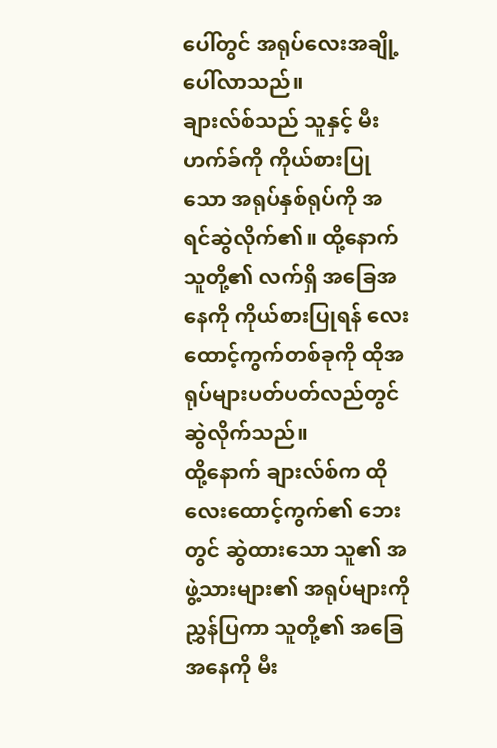ပေါ်တွင် အရုပ်လေးအချို့ ပေါ်လာသည်။
ချားလ်စ်သည် သူနှင့် မီးဟက်ခ်ကို ကိုယ်စားပြုသော အရုပ်နှစ်ရုပ်ကို အရင်ဆွဲလိုက်၏။ ထို့နောက် သူတို့၏ လက်ရှိ အခြေအနေကို ကိုယ်စားပြုရန် လေးထောင့်ကွက်တစ်ခုကို ထိုအရုပ်များပတ်ပတ်လည်တွင် ဆွဲလိုက်သည်။
ထို့နောက် ချားလ်စ်က ထိုလေးထောင့်ကွက်၏ ဘေးတွင် ဆွဲထားသော သူ၏ အဖွဲ့သားများ၏ အရုပ်များကို ညွှန်ပြကာ သူတို့၏ အခြေအနေကို မီး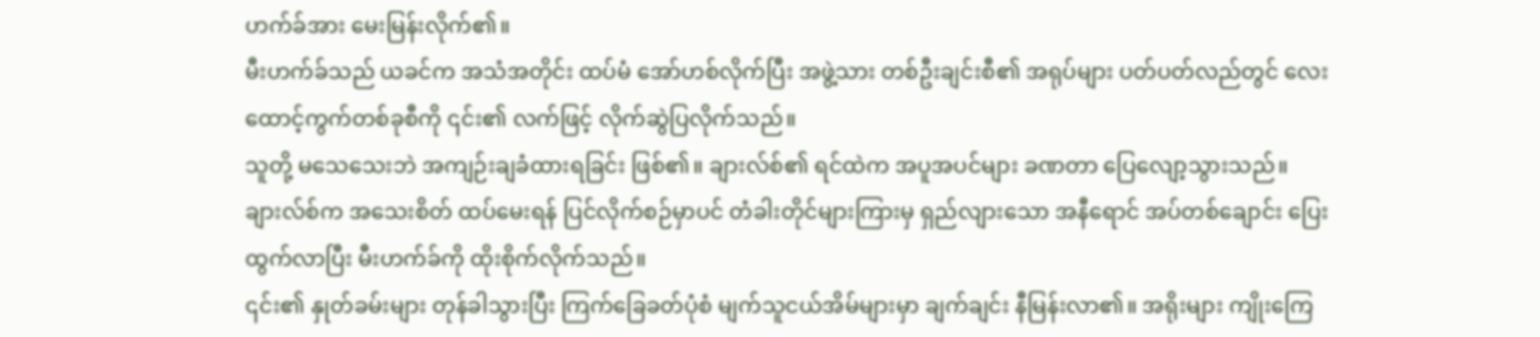ဟက်ခ်အား မေးမြန်းလိုက်၏။
မီးဟက်ခ်သည် ယခင်က အသံအတိုင်း ထပ်မံ အော်ဟစ်လိုက်ပြီး အဖွဲ့သား တစ်ဦးချင်းစီ၏ အရုပ်များ ပတ်ပတ်လည်တွင် လေးထောင့်ကွက်တစ်ခုစီကို ၎င်း၏ လက်ဖြင့် လိုက်ဆွဲပြလိုက်သည်။
သူတို့ မသေသေးဘဲ အကျဉ်းချခံထားရခြင်း ဖြစ်၏။ ချားလ်စ်၏ ရင်ထဲက အပူအပင်များ ခဏတာ ပြေလျော့သွားသည်။
ချားလ်စ်က အသေးစိတ် ထပ်မေးရန် ပြင်လိုက်စဉ်မှာပင် တံခါးတိုင်များကြားမှ ရှည်လျားသော အနီရောင် အပ်တစ်ချောင်း ပြေးထွက်လာပြီး မီးဟက်ခ်ကို ထိုးစိုက်လိုက်သည်။
၎င်း၏ နှုတ်ခမ်းများ တုန်ခါသွားပြီး ကြက်ခြေခတ်ပုံစံ မျက်သူငယ်အိမ်များမှာ ချက်ချင်း နီမြန်းလာ၏။ အရိုးများ ကျိုးကြေ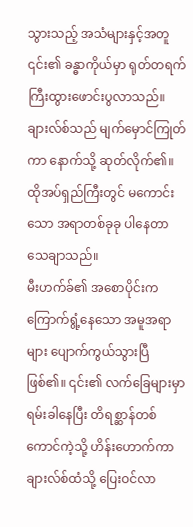သွားသည့် အသံများနှင့်အတူ ၎င်း၏ ခန္ဓာကိုယ်မှာ ရုတ်တရက် ကြီးထွားဖောင်းပွလာသည်။
ချားလ်စ်သည် မျက်မှောင်ကြုတ်ကာ နောက်သို့ ဆုတ်လိုက်၏။ ထိုအပ်ရှည်ကြီးတွင် မကောင်းသော အရာတစ်ခုခု ပါနေတာ သေချာသည်။
မီးဟက်ခ်၏ အစောပိုင်းက ကြောက်ရွံ့နေသော အမူအရာများ ပျောက်ကွယ်သွားပြီ ဖြစ်၏။ ၎င်း၏ လက်ခြေများမှာ ရမ်းခါနေပြီး တိရစ္ဆာန်တစ်ကောင်ကဲ့သို့ ဟိန်းဟောက်ကာ ချားလ်စ်ထံသို့ ပြေးဝင်လာ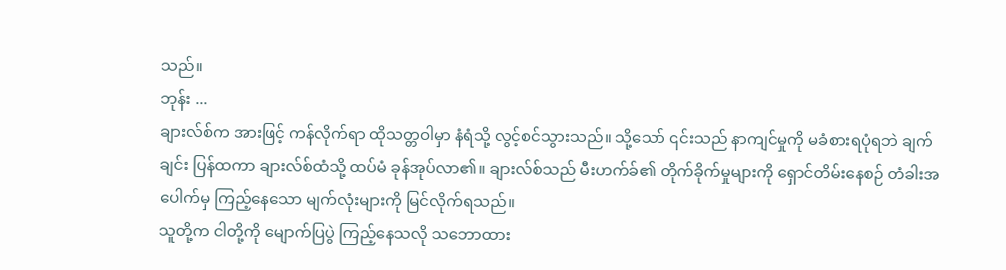သည်။
ဘုန်း ...
ချားလ်စ်က အားဖြင့် ကန်လိုက်ရာ ထိုသတ္တဝါမှာ နံရံသို့ လွင့်စင်သွားသည်။ သို့သော် ၎င်းသည် နာကျင်မှုကို မခံစားရပုံရဘဲ ချက်ချင်း ပြန်ထကာ ချားလ်စ်ထံသို့ ထပ်မံ ခုန်အုပ်လာ၏။ ချားလ်စ်သည် မီးဟက်ခ်၏ တိုက်ခိုက်မှုများကို ရှောင်တိမ်းနေစဉ် တံခါးအပေါက်မှ ကြည့်နေသော မျက်လုံးများကို မြင်လိုက်ရသည်။
သူတို့က ငါတို့ကို မျောက်ပြပွဲ ကြည့်နေသလို သဘောထား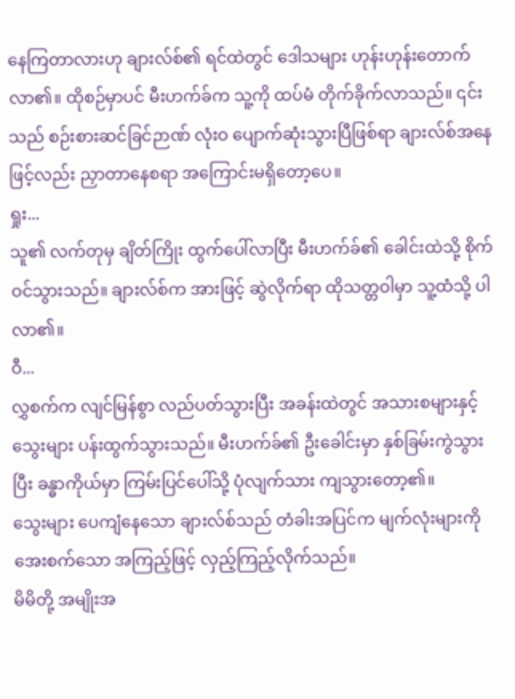နေကြတာလားဟု ချားလ်စ်၏ ရင်ထဲတွင် ဒေါသများ ဟုန်းဟုန်းတောက်လာ၏။ ထိုစဉ်မှာပင် မီးဟက်ခ်က သူ့ကို ထပ်မံ တိုက်ခိုက်လာသည်။ ၎င်းသည် စဉ်းစားဆင်ခြင်ဉာဏ် လုံးဝ ပျောက်ဆုံးသွားပြီဖြစ်ရာ ချားလ်စ်အနေဖြင့်လည်း ညှာတာနေစရာ အကြောင်းမရှိတော့ပေ။
ရှုး...
သူ၏ လက်တုမှ ချိတ်ကြိုး ထွက်ပေါ်လာပြီး မီးဟက်ခ်၏ ခေါင်းထဲသို့ စိုက်ဝင်သွားသည်။ ချားလ်စ်က အားဖြင့် ဆွဲလိုက်ရာ ထိုသတ္တဝါမှာ သူ့ထံသို့ ပါလာ၏။
ဝီ...
လွှစက်က လျင်မြန်စွာ လည်ပတ်သွားပြီး အခန်းထဲတွင် အသားစများနှင့် သွေးများ ပန်းထွက်သွားသည်။ မီးဟက်ခ်၏ ဦးခေါင်းမှာ နှစ်ခြမ်းကွဲသွားပြီး ခန္ဓာကိုယ်မှာ ကြမ်းပြင်ပေါ်သို့ ပုံလျက်သား ကျသွားတော့၏။
သွေးများ ပေကျံနေသော ချားလ်စ်သည် တံခါးအပြင်က မျက်လုံးများကို အေးစက်သော အကြည့်ဖြင့် လှည့်ကြည့်လိုက်သည်။
မိမိတို့ အမျိုးအ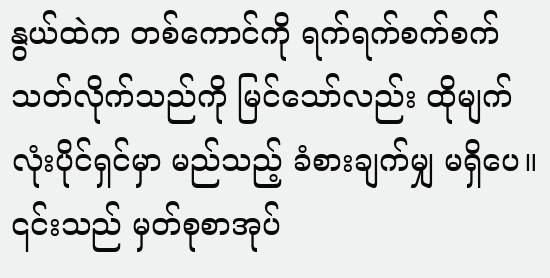နွယ်ထဲက တစ်ကောင်ကို ရက်ရက်စက်စက် သတ်လိုက်သည်ကို မြင်သော်လည်း ထိုမျက်လုံးပိုင်ရှင်မှာ မည်သည့် ခံစားချက်မျှ မရှိပေ။ ၎င်းသည် မှတ်စုစာအုပ်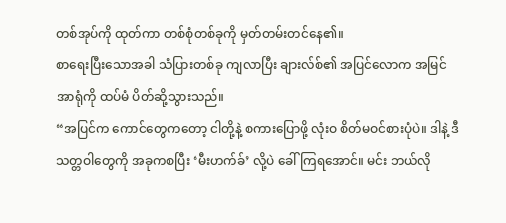တစ်အုပ်ကို ထုတ်ကာ တစ်စုံတစ်ခုကို မှတ်တမ်းတင်နေ၏။
စာရေးပြီးသောအခါ သံပြားတစ်ခု ကျလာပြီး ချားလ်စ်၏ အပြင်လောက အမြင်အာရုံကို ထပ်မံ ပိတ်ဆို့သွားသည်။
“အပြင်က ကောင်တွေကတော့ ငါတို့နဲ့ စကားပြောဖို့ လုံးဝ စိတ်မဝင်စားပုံပဲ။ ဒါနဲ့ ဒီသတ္တဝါတွေကို အခုကစပြီး ‘မီးဟက်ခ်’ လို့ပဲ ခေါ်ကြရအောင်။ မင်း ဘယ်လို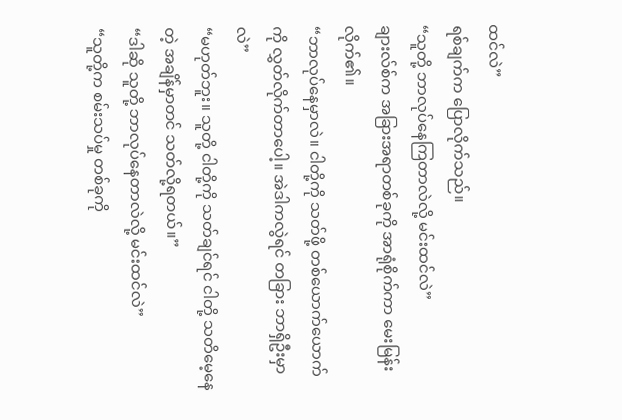ထင်လဲ”
ရစ်ချက်က ပြောလိုက်သည်။
“သူတို့ ဘာလုပ်နေကြတာလဲလို့ မင်းထင်လဲ”
ချားလ်စ်က အခြားအရာတစ်ခုကို အာရုံစိုက်ကာ မေးမြန်းလိုက်၏။
“ဘာလုပ်နေမှာလဲ။ ငါတို့ကို သတ်ဖို့ တစ်ယောက်ယောက်ကို လွှတ်လိုက်တာပေါ့။ အဲဒါကလွဲရင် တခြား ဘာရှိဦးမှာလဲ”
“မဟုတ်ဘူး။ သူတို့ ငါတို့ကို သတ်ချင်ရင် ငါတို့ သတိမေ့နေတဲ့ အချိန်မှာတင် သတ်လို့ရတယ်။”
“ဒါဆို သူတို့ ဘာလုပ်နေတာလဲလို့ မင်းထင်လဲ”
“သူတို့က စမ်းသပ်မှု တစ်ခုကို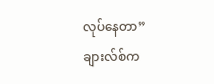လုပ်နေတာ”
ချားလ်စ်က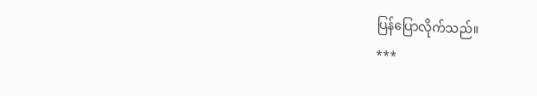ပြန်ပြောလိုက်သည်။
***